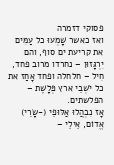פסוקי דזמרה
ואז כאשר שָׁמְעוּ כל עַמִּים את קריעת ים סוף, והם יִרְגָּזוּן – נחרדו מרוב פחד, חִיל – חלחלה ופחד אָחַז את כל יֹשְׁבֵי ארץ פְּלָשֶׁת – הפלשתים.
אָז נִבְהֲלוּ אַלּוּפֵי (-שָֹרֵי) אֱדוֹם, אֵילֵי –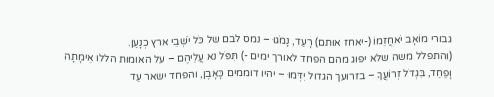גבורי מוֹאָב יֹאחֲזֵמוֹ (-יאחז אותם) רָעַד, נָמֹגוּ – נמס לבם של כֹּל יֹשְׁבֵי ארץ כְנָעַן.
(והתפלל משה שלא יפוג מהם הפחד לאורך ימים -) תִּפֹּל נא עֲלֵיהֶם – על האומות הללו אֵימָתָה וָפַחַד, בִּגְדֹל זְרוֹעֲךָ – בזרועך הגדול יִדְּמוּ – יהיו דוממים כָּאָבֶן, והפחד ישאר עַד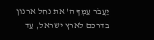יַעֲבֹר עַמְּךָ ה' את נחל ארנון בדרכם לארץ ישראל, עַד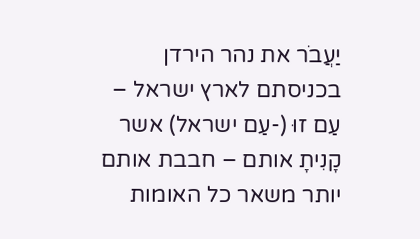יַעֲבֹר את נהר הירדן בכניסתם לארץ ישראל – עַם זוּ (-עַם ישראל) אשר קָנִיתָ אותם – חבבת אותם יותר משאר כל האומות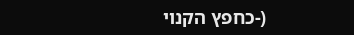(-כחפץ הקנוי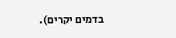בדמים יקרים).